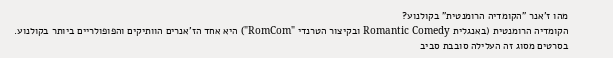מהו ז'אנר "הקומדיה הרומנטית" בקולנוע?
הקומדיה הרומנטית (באנגלית Romantic Comedy ובקיצור הטרנדי "RomCom") היא אחד הז'אנרים הוותיקים והפופולריים ביותר בקולנוע.
בסרטים מסוג זה העלילה סובבת סביב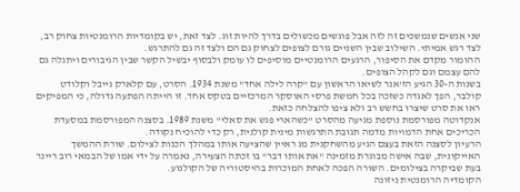שני אנשים שנמשכים זה לזה אבל פוגשים מכשולים בדרך להיות זוג. לצד זאת, יש בקומדיות הרומנטיות צחוק רב, לצד רגש אמיתי. השילוב שבין השניים גורם לצופים לצחוק גם הם ולצד זה גם להתרגש.
ההומור מקדם את הסיפור, הרגעים הרומנטיים מוסיפים לו עומק ולבסוף יבשיל הקשר שבין הגיבורים ויתגלה גם להם עצמם וגם לקהל הצופים.
בשנות ה-30 הגיע הז'אנר לשיאו הראשון עם "קרה לילה אחד" משנת 1934. הסרט, עם קלארק גייבל וקלודט קולבר, הפך לאגדה כשזכה בכל חמשת פרסי האוסקר המרכזיים בטקס אחד. זו הייתה הפתעה גדולה, כי המפיקים ראו את סרט שיצרו בחשש רב ולא ציפו להצלחה כזאת.
אנקדוטה מפורסמת נוספת מגיעה מהסרט "כשהארי פגש את סאלי" משנת 1989. בסצנה המפורסמת במסעדת הכריכים אחת הדמויות מדמה תגובת התרגשות מינית קולנית, רק כדי להוכיח נקודה.
הרעיון לסצנה הזאת בעצם הגיע מהשחקנית מג ראיין שהציעה אותו במהלך הכנות לצילום. שורת ההמשך האייקונית, שבה אישה מבוגרת מזמינה "את אותו דבר" בו זכתה הצעירה, נאמרה על ידי אמו של הבמאי רוב ריינר בעת שביקרה בצילומים. השורה הפכה לאחת המוכרות בהיסטוריה של הקולנוע.
הקומדיה הרומנטית ניזונה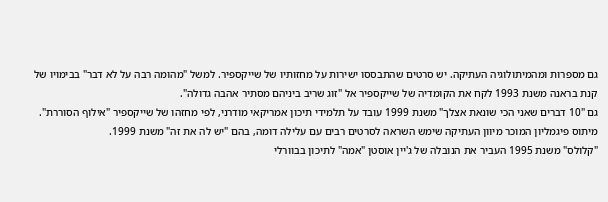גם מספרות ומהמיתולוגיה העתיקה. יש סרטים שהתבססו ישירות על מחזותיו של שייקספיר. למשל "מהומה רבה על לא דבר" בבימויו של קנת בראנה משנת 1993 לקח את הקומדיה של שייקספיר אל "זוג שריב ביניהם מסתיר אהבה גדולה".
גם "10 דברים שאני הכי שונאת אצלך" משנת 1999 עובד על תלמידי תיכון אמריקאי מודרני, לפי מחזהו של שייקספיר "אילוף הסוררת". מיתוס פיגמליון המוכר מיוון העתיקה שימש השראה לסרטים רבים עם עלילה דומה, בהם "יש לה את זה" משנת 1999.
"קלולס" משנת 1995 העביר את הנובלה של ג'יין אוסטן "אמה" לתיכון בבוורלי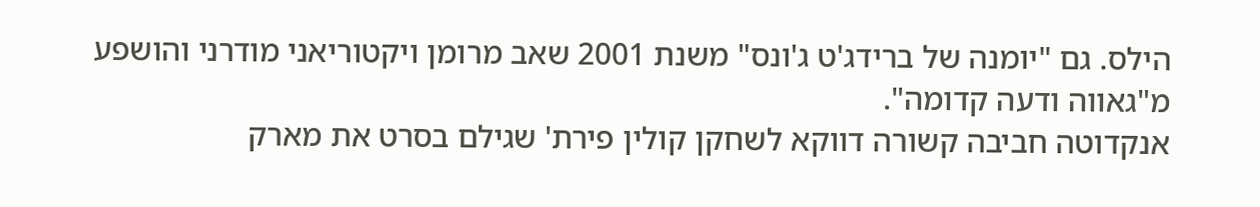הילס. גם "יומנה של ברידג'ט ג'ונס" משנת 2001 שאב מרומן ויקטוריאני מודרני והושפע מ"גאווה ודעה קדומה".
אנקדוטה חביבה קשורה דווקא לשחקן קולין פירת' שגילם בסרט את מארק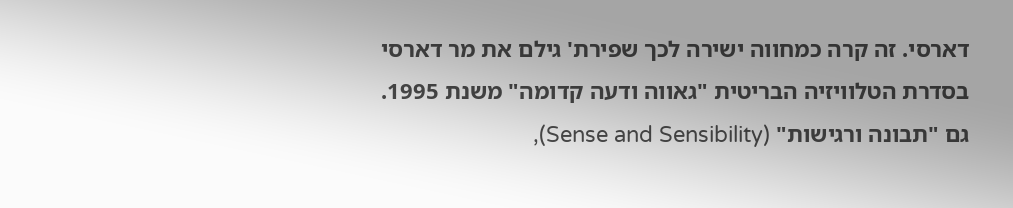דארסי. זה קרה כמחווה ישירה לכך שפירת' גילם את מר דארסי בסדרת הטלוויזיה הבריטית "גאווה ודעה קדומה" משנת 1995.
גם "תבונה ורגישות" (Sense and Sensibility),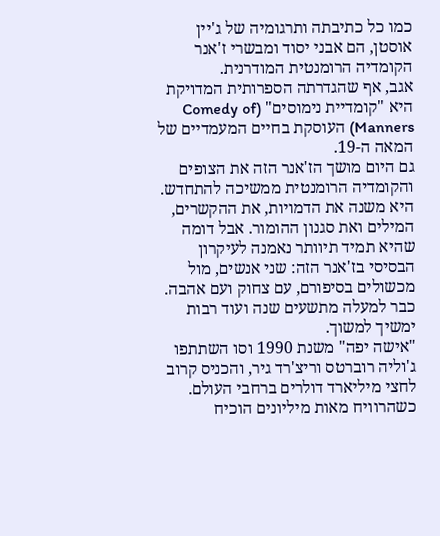כמו כל כתיבתה ותרגומיה של ג'יין אוסטן, הם אבני יסוד ומבשרי ז'אנר הקומדיה הרומנטית המודרנית.
אגב, אף שהגדרתה הספרותית המדויקת היא "קומדיית נימוסים" (Comedy of Manners) העוסקת בחיים המעמדיים של המאה ה-19.
גם היום מושך הז'אנר הזה את הצופים והקומדיה הרומנטית ממשיכה להתחדש. היא משנה את הדמויות, את ההקשרים, המילים ואת סגנון ההומור. אבל דומה שהיא תמיד תיוותר נאמנה לעיקרון הבסיסי בז'אנר הזה: שני אנשים, מול מכשולים בסיפורם, עם צחוק ועם אהבה. כבר למעלה מתשעים שנה ועוד רבות ימשיך למשוך.
"אישה יפה" משנת 1990 וסו השתתפו ג'וליה רוברטס וריצ'רד גיר, והכניס קרוב לחצי מיליארד דולרים ברחבי העולם.
כשהרוויח מאות מיליונים הוכיח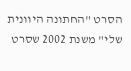הסרט "החתונה היוונית שלי" משנת 2002 שסרט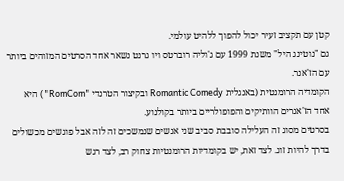קטן עם תקציב זעיר יכול להפוך ללהיט עולמי.
גם "נוטינג היל" משנת 1999 עם ג'וליה רוברטס ויו גרנט נשאר אחד הסרטים המזוהים ביותר עם הז'אנר.
הקומדיה הרומנטית (באנגלית Romantic Comedy ובקיצור הטרנדי "RomCom") היא אחד הז'אנרים הוותיקים והפופולריים ביותר בקולנוע.
בסרטים מסוג זה העלילה סובבת סביב שני אנשים שנמשכים זה לזה אבל פוגשים מכשולים בדרך להיות זוג. לצד זאת, יש בקומדיות הרומנטיות צחוק רב, לצד רגש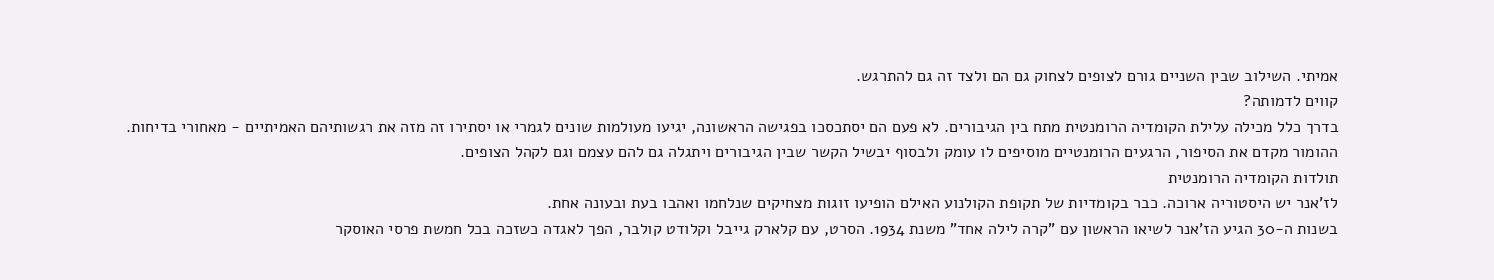אמיתי. השילוב שבין השניים גורם לצופים לצחוק גם הם ולצד זה גם להתרגש.
קווים לדמותה?
בדרך כלל מכילה עלילת הקומדיה הרומנטית מתח בין הגיבורים. לא פעם הם יסתכסכו בפגישה הראשונה, יגיעו מעולמות שונים לגמרי או יסתירו זה מזה את רגשותיהם האמיתיים - מאחורי בדיחות.
ההומור מקדם את הסיפור, הרגעים הרומנטיים מוסיפים לו עומק ולבסוף יבשיל הקשר שבין הגיבורים ויתגלה גם להם עצמם וגם לקהל הצופים.
תולדות הקומדיה הרומנטית
לז'אנר יש היסטוריה ארוכה. כבר בקומדיות של תקופת הקולנוע האילם הופיעו זוגות מצחיקים שנלחמו ואהבו בעת ובעונה אחת.
בשנות ה-30 הגיע הז'אנר לשיאו הראשון עם "קרה לילה אחד" משנת 1934. הסרט, עם קלארק גייבל וקלודט קולבר, הפך לאגדה כשזכה בכל חמשת פרסי האוסקר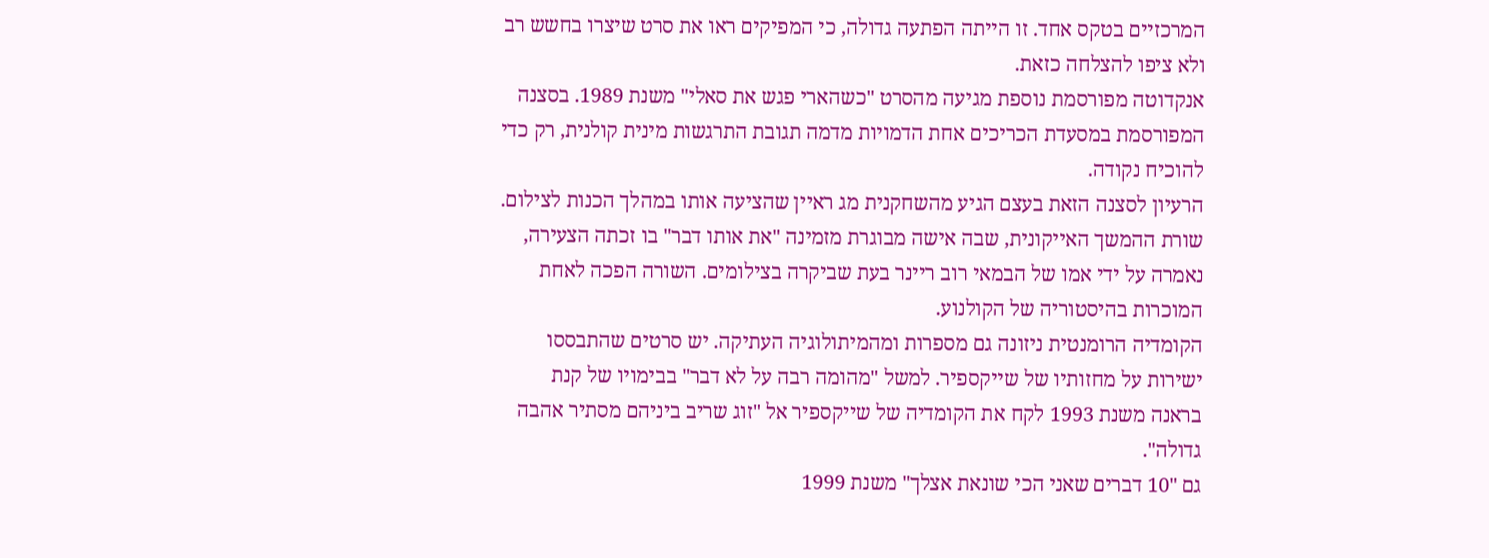המרכזיים בטקס אחד. זו הייתה הפתעה גדולה, כי המפיקים ראו את סרט שיצרו בחשש רב ולא ציפו להצלחה כזאת.
אנקדוטה מפורסמת נוספת מגיעה מהסרט "כשהארי פגש את סאלי" משנת 1989. בסצנה המפורסמת במסעדת הכריכים אחת הדמויות מדמה תגובת התרגשות מינית קולנית, רק כדי להוכיח נקודה.
הרעיון לסצנה הזאת בעצם הגיע מהשחקנית מג ראיין שהציעה אותו במהלך הכנות לצילום. שורת ההמשך האייקונית, שבה אישה מבוגרת מזמינה "את אותו דבר" בו זכתה הצעירה, נאמרה על ידי אמו של הבמאי רוב ריינר בעת שביקרה בצילומים. השורה הפכה לאחת המוכרות בהיסטוריה של הקולנוע.
הקומדיה הרומנטית ניזונה גם מספרות ומהמיתולוגיה העתיקה. יש סרטים שהתבססו ישירות על מחזותיו של שייקספיר. למשל "מהומה רבה על לא דבר" בבימויו של קנת בראנה משנת 1993 לקח את הקומדיה של שייקספיר אל "זוג שריב ביניהם מסתיר אהבה גדולה".
גם "10 דברים שאני הכי שונאת אצלך" משנת 1999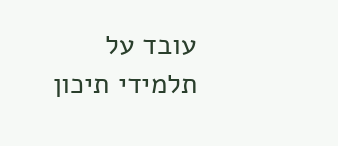עובד על תלמידי תיכון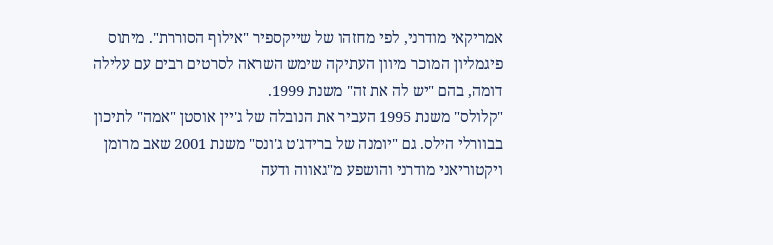אמריקאי מודרני, לפי מחזהו של שייקספיר "אילוף הסוררת". מיתוס פיגמליון המוכר מיוון העתיקה שימש השראה לסרטים רבים עם עלילה דומה, בהם "יש לה את זה" משנת 1999.
"קלולס" משנת 1995 העביר את הנובלה של ג'יין אוסטן "אמה" לתיכון בבוורלי הילס. גם "יומנה של ברידג'ט ג'ונס" משנת 2001 שאב מרומן ויקטוריאני מודרני והושפע מ"גאווה ודעה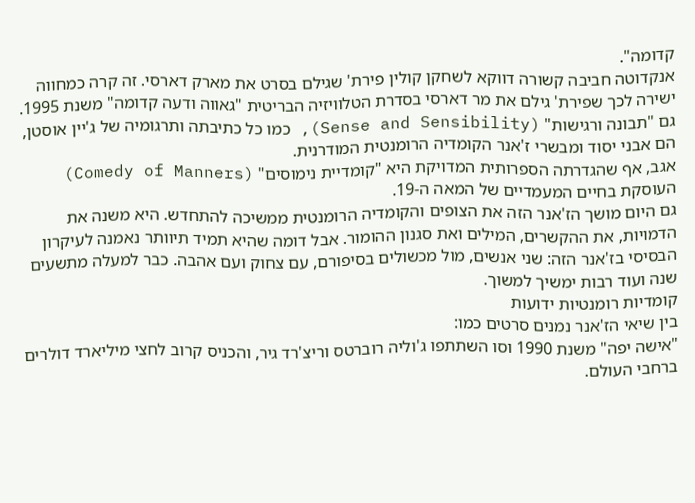קדומה".
אנקדוטה חביבה קשורה דווקא לשחקן קולין פירת' שגילם בסרט את מארק דארסי. זה קרה כמחווה ישירה לכך שפירת' גילם את מר דארסי בסדרת הטלוויזיה הבריטית "גאווה ודעה קדומה" משנת 1995.
גם "תבונה ורגישות" (Sense and Sensibility), כמו כל כתיבתה ותרגומיה של ג'יין אוסטן, הם אבני יסוד ומבשרי ז'אנר הקומדיה הרומנטית המודרנית.
אגב, אף שהגדרתה הספרותית המדויקת היא "קומדיית נימוסים" (Comedy of Manners) העוסקת בחיים המעמדיים של המאה ה-19.
גם היום מושך הז'אנר הזה את הצופים והקומדיה הרומנטית ממשיכה להתחדש. היא משנה את הדמויות, את ההקשרים, המילים ואת סגנון ההומור. אבל דומה שהיא תמיד תיוותר נאמנה לעיקרון הבסיסי בז'אנר הזה: שני אנשים, מול מכשולים בסיפורם, עם צחוק ועם אהבה. כבר למעלה מתשעים שנה ועוד רבות ימשיך למשוך.
קומדיות רומנטיות ידועות
בין שיאי הז'אנר נמנים סרטים כמו:
"אישה יפה" משנת 1990 וסו השתתפו ג'וליה רוברטס וריצ'רד גיר, והכניס קרוב לחצי מיליארד דולרים ברחבי העולם.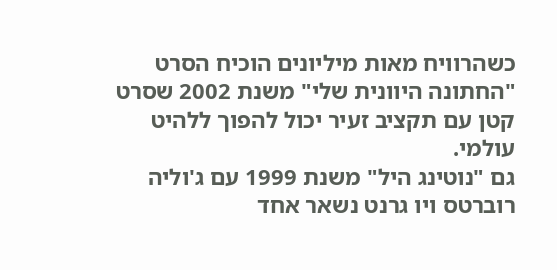כשהרוויח מאות מיליונים הוכיח הסרט "החתונה היוונית שלי" משנת 2002 שסרט קטן עם תקציב זעיר יכול להפוך ללהיט עולמי.
גם "נוטינג היל" משנת 1999 עם ג'וליה רוברטס ויו גרנט נשאר אחד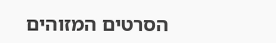הסרטים המזוהים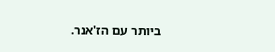ביותר עם הז'אנר.